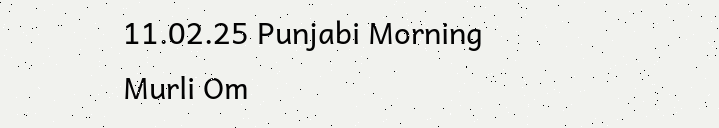11.02.25 Punjabi Morning Murli Om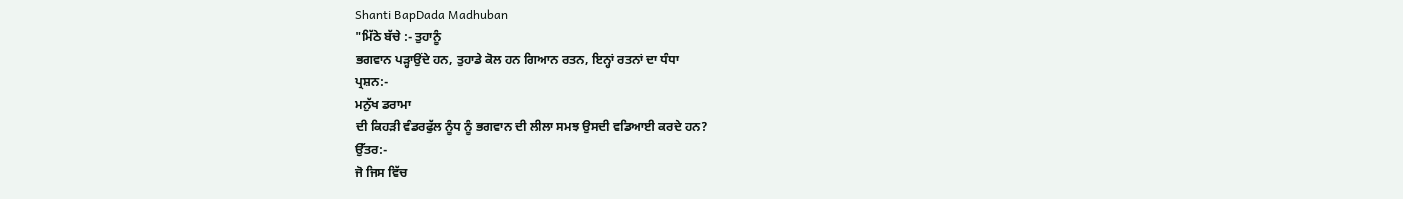Shanti BapDada Madhuban
"ਮਿੱਠੇ ਬੱਚੇ :- ਤੁਹਾਨੂੰ
ਭਗਵਾਨ ਪੜ੍ਹਾਉਂਦੇ ਹਨ, ਤੁਹਾਡੇ ਕੋਲ ਹਨ ਗਿਆਨ ਰਤਨ, ਇਨ੍ਹਾਂ ਰਤਨਾਂ ਦਾ ਧੰਧਾ
ਪ੍ਰਸ਼ਨ:-
ਮਨੁੱਖ ਡਰਾਮਾ
ਦੀ ਕਿਹੜੀ ਵੰਡਰਫੁੱਲ ਨੂੰਧ ਨੂੰ ਭਗਵਾਨ ਦੀ ਲੀਲਾ ਸਮਝ ਉਸਦੀ ਵਡਿਆਈ ਕਰਦੇ ਹਨ?
ਉੱਤਰ:-
ਜੋ ਜਿਸ ਵਿੱਚ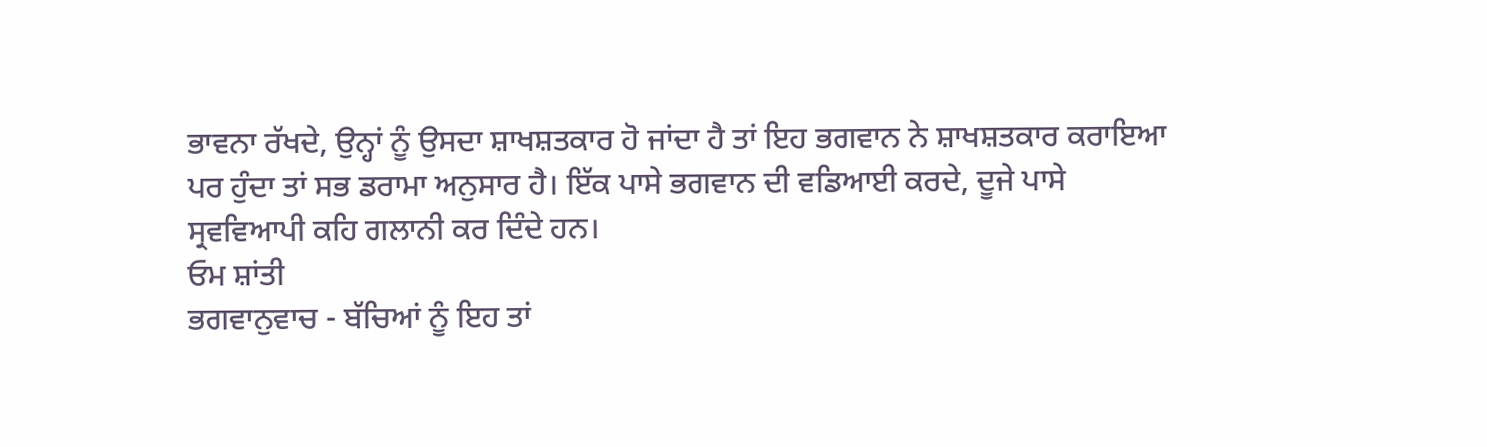ਭਾਵਨਾ ਰੱਖਦੇ, ਉਨ੍ਹਾਂ ਨੂੰ ਉਸਦਾ ਸ਼ਾਖਸ਼ਤਕਾਰ ਹੋ ਜਾਂਦਾ ਹੈ ਤਾਂ ਇਹ ਭਗਵਾਨ ਨੇ ਸ਼ਾਖਸ਼ਤਕਾਰ ਕਰਾਇਆ
ਪਰ ਹੁੰਦਾ ਤਾਂ ਸਭ ਡਰਾਮਾ ਅਨੁਸਾਰ ਹੈ। ਇੱਕ ਪਾਸੇ ਭਗਵਾਨ ਦੀ ਵਡਿਆਈ ਕਰਦੇ, ਦੂਜੇ ਪਾਸੇ
ਸ੍ਰਵਵਿਆਪੀ ਕਹਿ ਗਲਾਨੀ ਕਰ ਦਿੰਦੇ ਹਨ।
ਓਮ ਸ਼ਾਂਤੀ
ਭਗਵਾਨੁਵਾਚ - ਬੱਚਿਆਂ ਨੂੰ ਇਹ ਤਾਂ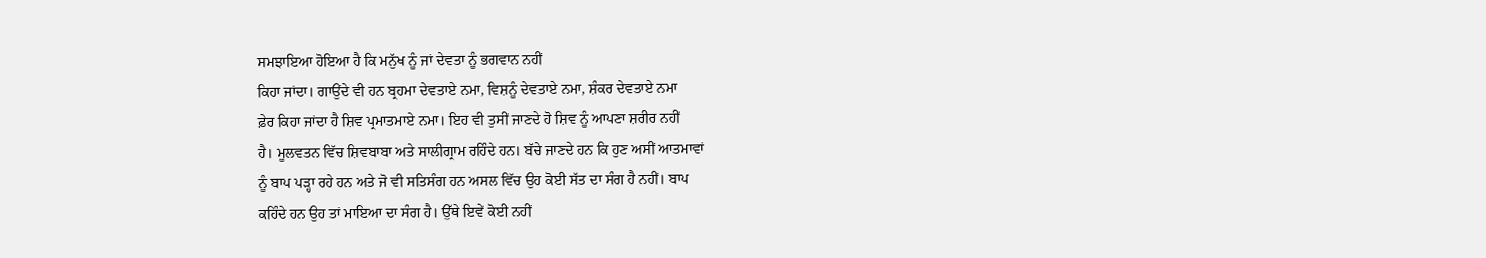ਸਮਝਾਇਆ ਹੋਇਆ ਹੈ ਕਿ ਮਨੁੱਖ ਨੂੰ ਜਾਂ ਦੇਵਤਾ ਨੂੰ ਭਗਵਾਨ ਨਹੀਂ
ਕਿਹਾ ਜਾਂਦਾ। ਗਾਉਂਦੇ ਵੀ ਹਨ ਬ੍ਰਹਮਾ ਦੇਵਤਾਏ ਨਮਾ, ਵਿਸ਼ਨੂੰ ਦੇਵਤਾਏ ਨਮਾ, ਸ਼ੰਕਰ ਦੇਵਤਾਏ ਨਮਾ
ਫ਼ੇਰ ਕਿਹਾ ਜਾਂਦਾ ਹੈ ਸ਼ਿਵ ਪ੍ਰਮਾਤਮਾਏ ਨਮਾ। ਇਹ ਵੀ ਤੁਸੀਂ ਜਾਣਦੇ ਹੋ ਸ਼ਿਵ ਨੂੰ ਆਪਣਾ ਸ਼ਰੀਰ ਨਹੀਂ
ਹੈ। ਮੂਲਵਤਨ ਵਿੱਚ ਸ਼ਿਵਬਾਬਾ ਅਤੇ ਸਾਲੀਗ੍ਰਾਮ ਰਹਿੰਦੇ ਹਨ। ਬੱਚੇ ਜਾਣਦੇ ਹਨ ਕਿ ਹੁਣ ਅਸੀਂ ਆਤਮਾਵਾਂ
ਨੂੰ ਬਾਪ ਪੜ੍ਹਾ ਰਹੇ ਹਨ ਅਤੇ ਜੋ ਵੀ ਸਤਿਸੰਗ ਹਨ ਅਸਲ ਵਿੱਚ ਉਹ ਕੋਈ ਸੱਤ ਦਾ ਸੰਗ ਹੈ ਨਹੀਂ। ਬਾਪ
ਕਹਿੰਦੇ ਹਨ ਉਹ ਤਾਂ ਮਾਇਆ ਦਾ ਸੰਗ ਹੈ। ਉੱਥੇ ਇਵੇਂ ਕੋਈ ਨਹੀਂ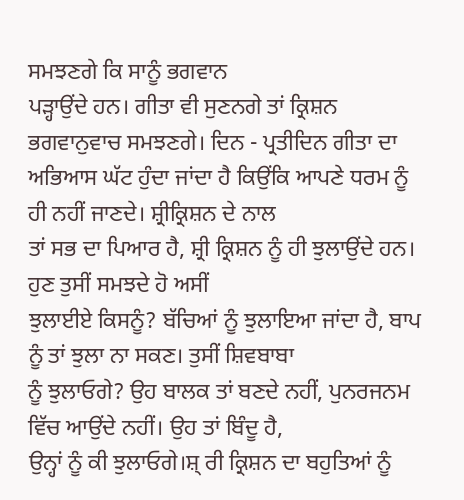ਸਮਝਣਗੇ ਕਿ ਸਾਨੂੰ ਭਗਵਾਨ
ਪੜ੍ਹਾਉਂਦੇ ਹਨ। ਗੀਤਾ ਵੀ ਸੁਣਨਗੇ ਤਾਂ ਕ੍ਰਿਸ਼ਨ ਭਗਵਾਨੁਵਾਚ ਸਮਝਣਗੇ। ਦਿਨ - ਪ੍ਰਤੀਦਿਨ ਗੀਤਾ ਦਾ
ਅਭਿਆਸ ਘੱਟ ਹੁੰਦਾ ਜਾਂਦਾ ਹੈ ਕਿਉਂਕਿ ਆਪਣੇ ਧਰਮ ਨੂੰ ਹੀ ਨਹੀਂ ਜਾਣਦੇ। ਸ਼੍ਰੀਕ੍ਰਿਸ਼ਨ ਦੇ ਨਾਲ
ਤਾਂ ਸਭ ਦਾ ਪਿਆਰ ਹੈ, ਸ਼੍ਰੀ ਕ੍ਰਿਸ਼ਨ ਨੂੰ ਹੀ ਝੁਲਾਉਂਦੇ ਹਨ। ਹੁਣ ਤੁਸੀਂ ਸਮਝਦੇ ਹੋ ਅਸੀਂ
ਝੁਲਾਈਏ ਕਿਸਨੂੰ? ਬੱਚਿਆਂ ਨੂੰ ਝੁਲਾਇਆ ਜਾਂਦਾ ਹੈ, ਬਾਪ ਨੂੰ ਤਾਂ ਝੁਲਾ ਨਾ ਸਕਣ। ਤੁਸੀਂ ਸ਼ਿਵਬਾਬਾ
ਨੂੰ ਝੁਲਾਓਗੇ? ਉਹ ਬਾਲਕ ਤਾਂ ਬਣਦੇ ਨਹੀਂ, ਪੁਨਰਜਨਮ ਵਿੱਚ ਆਉਂਦੇ ਨਹੀਂ। ਉਹ ਤਾਂ ਬਿੰਦੂ ਹੈ,
ਉਨ੍ਹਾਂ ਨੂੰ ਕੀ ਝੁਲਾਓਗੇ।ਸ਼੍ ਰੀ ਕ੍ਰਿਸ਼ਨ ਦਾ ਬਹੁਤਿਆਂ ਨੂੰ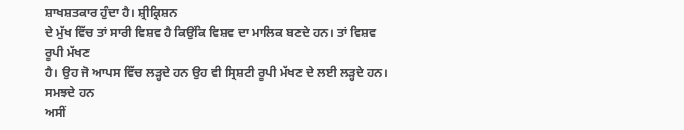ਸ਼ਾਖਸ਼ਤਕਾਰ ਹੁੰਦਾ ਹੈ। ਸ਼੍ਰੀਕ੍ਰਿਸ਼ਨ
ਦੇ ਮੁੱਖ ਵਿੱਚ ਤਾਂ ਸਾਰੀ ਵਿਸ਼ਵ ਹੈ ਕਿਉਂਕਿ ਵਿਸ਼ਵ ਦਾ ਮਾਲਿਕ ਬਣਦੇ ਹਨ। ਤਾਂ ਵਿਸ਼ਵ ਰੂਪੀ ਮੱਖਣ
ਹੈ। ਉਹ ਜੋ ਆਪਸ ਵਿੱਚ ਲੜ੍ਹਦੇ ਹਨ ਉਹ ਵੀ ਸ੍ਰਿਸ਼ਟੀ ਰੂਪੀ ਮੱਖਣ ਦੇ ਲਈ ਲੜ੍ਹਦੇ ਹਨ। ਸਮਝਦੇ ਹਨ
ਅਸੀਂ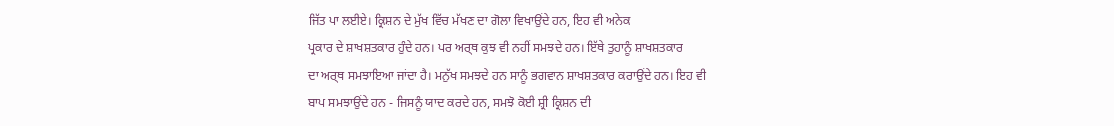ਜਿੱਤ ਪਾ ਲਈਏ। ਕ੍ਰਿਸ਼ਨ ਦੇ ਮੁੱਖ ਵਿੱਚ ਮੱਖਣ ਦਾ ਗੋਲਾ ਵਿਖਾਉਂਦੇ ਹਨ, ਇਹ ਵੀ ਅਨੇਕ
ਪ੍ਰਕਾਰ ਦੇ ਸ਼ਾਖਸ਼ਤਕਾਰ ਹੁੰਦੇ ਹਨ। ਪਰ ਅਰ੍ਥ ਕੁਝ ਵੀ ਨਹੀਂ ਸਮਝਦੇ ਹਨ। ਇੱਥੇ ਤੁਹਾਨੂੰ ਸ਼ਾਖਸ਼ਤਕਾਰ
ਦਾ ਅਰ੍ਥ ਸਮਝਾਇਆ ਜਾਂਦਾ ਹੈ। ਮਨੁੱਖ ਸਮਝਦੇ ਹਨ ਸਾਨੂੰ ਭਗਵਾਨ ਸ਼ਾਖਸ਼ਤਕਾਰ ਕਰਾਉਂਦੇ ਹਨ। ਇਹ ਵੀ
ਬਾਪ ਸਮਝਾਉਂਦੇ ਹਨ - ਜਿਸਨੂੰ ਯਾਦ ਕਰਦੇ ਹਨ, ਸਮਝੋ ਕੋਈ ਸ਼੍ਰੀ ਕ੍ਰਿਸ਼ਨ ਦੀ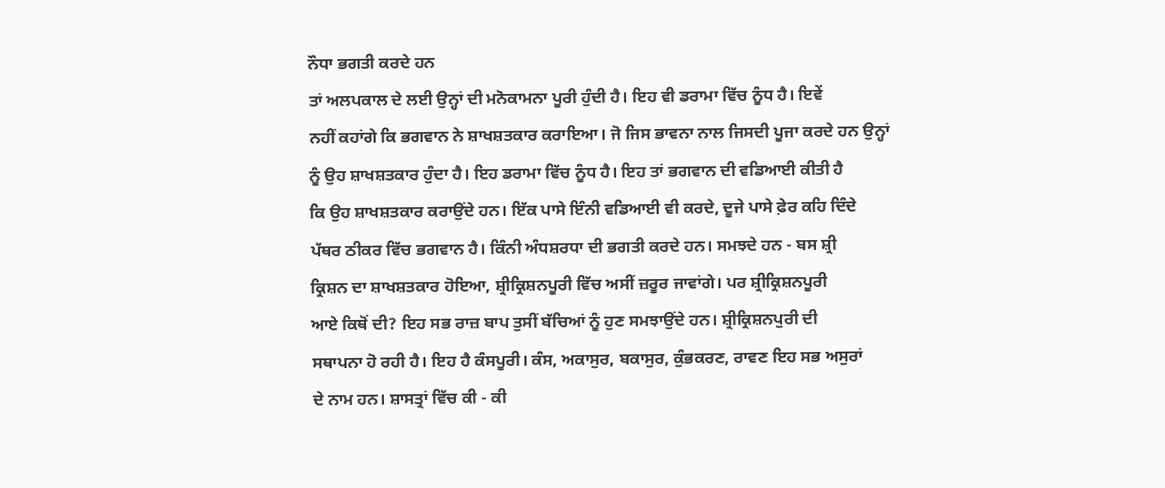ਨੌਧਾ ਭਗਤੀ ਕਰਦੇ ਹਨ
ਤਾਂ ਅਲਪਕਾਲ ਦੇ ਲਈ ਉਨ੍ਹਾਂ ਦੀ ਮਨੋਕਾਮਨਾ ਪੂਰੀ ਹੁੰਦੀ ਹੈ। ਇਹ ਵੀ ਡਰਾਮਾ ਵਿੱਚ ਨੂੰਧ ਹੈ। ਇਵੇਂ
ਨਹੀਂ ਕਹਾਂਗੇ ਕਿ ਭਗਵਾਨ ਨੇ ਸ਼ਾਖਸ਼ਤਕਾਰ ਕਰਾਇਆ। ਜੋ ਜਿਸ ਭਾਵਨਾ ਨਾਲ ਜਿਸਦੀ ਪੂਜਾ ਕਰਦੇ ਹਨ ਉਨ੍ਹਾਂ
ਨੂੰ ਉਹ ਸ਼ਾਖਸ਼ਤਕਾਰ ਹੁੰਦਾ ਹੈ। ਇਹ ਡਰਾਮਾ ਵਿੱਚ ਨੂੰਧ ਹੈ। ਇਹ ਤਾਂ ਭਗਵਾਨ ਦੀ ਵਡਿਆਈ ਕੀਤੀ ਹੈ
ਕਿ ਉਹ ਸ਼ਾਖਸ਼ਤਕਾਰ ਕਰਾਉਂਦੇ ਹਨ। ਇੱਕ ਪਾਸੇ ਇੰਨੀ ਵਡਿਆਈ ਵੀ ਕਰਦੇ, ਦੂਜੇ ਪਾਸੇ ਫ਼ੇਰ ਕਹਿ ਦਿੰਦੇ
ਪੱਥਰ ਠੀਕਰ ਵਿੱਚ ਭਗਵਾਨ ਹੈ। ਕਿੰਨੀ ਅੰਧਸ਼ਰਧਾ ਦੀ ਭਗਤੀ ਕਰਦੇ ਹਨ। ਸਮਝਦੇ ਹਨ - ਬਸ ਸ਼੍ਰੀ
ਕ੍ਰਿਸ਼ਨ ਦਾ ਸ਼ਾਖਸ਼ਤਕਾਰ ਹੋਇਆ, ਸ਼੍ਰੀਕ੍ਰਿਸ਼ਨਪੂਰੀ ਵਿੱਚ ਅਸੀਂ ਜ਼ਰੂਰ ਜਾਵਾਂਗੇ। ਪਰ ਸ਼੍ਰੀਕ੍ਰਿਸ਼ਨਪੂਰੀ
ਆਏ ਕਿਥੋਂ ਦੀ? ਇਹ ਸਭ ਰਾਜ਼ ਬਾਪ ਤੁਸੀਂ ਬੱਚਿਆਂ ਨੂੰ ਹੁਣ ਸਮਝਾਉਂਦੇ ਹਨ। ਸ਼੍ਰੀਕ੍ਰਿਸ਼ਨਪੁਰੀ ਦੀ
ਸਥਾਪਨਾ ਹੋ ਰਹੀ ਹੈ। ਇਹ ਹੈ ਕੰਸਪੂਰੀ। ਕੰਸ, ਅਕਾਸੁਰ, ਬਕਾਸੁਰ, ਕੁੰਭਕਰਣ, ਰਾਵਣ ਇਹ ਸਭ ਅਸੁਰਾਂ
ਦੇ ਨਾਮ ਹਨ। ਸ਼ਾਸਤ੍ਰਾਂ ਵਿੱਚ ਕੀ - ਕੀ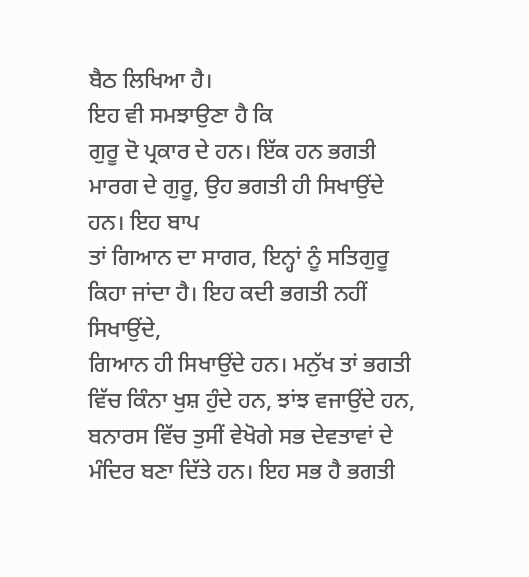ਬੈਠ ਲਿਖਿਆ ਹੈ।
ਇਹ ਵੀ ਸਮਝਾਉਣਾ ਹੈ ਕਿ
ਗੁਰੂ ਦੋ ਪ੍ਰਕਾਰ ਦੇ ਹਨ। ਇੱਕ ਹਨ ਭਗਤੀ ਮਾਰਗ ਦੇ ਗੁਰੂ, ਉਹ ਭਗਤੀ ਹੀ ਸਿਖਾਉਂਦੇ ਹਨ। ਇਹ ਬਾਪ
ਤਾਂ ਗਿਆਨ ਦਾ ਸਾਗਰ, ਇਨ੍ਹਾਂ ਨੂੰ ਸਤਿਗੁਰੂ ਕਿਹਾ ਜਾਂਦਾ ਹੈ। ਇਹ ਕਦੀ ਭਗਤੀ ਨਹੀਂ ਸਿਖਾਉਂਦੇ,
ਗਿਆਨ ਹੀ ਸਿਖਾਉਂਦੇ ਹਨ। ਮਨੁੱਖ ਤਾਂ ਭਗਤੀ ਵਿੱਚ ਕਿੰਨਾ ਖੁਸ਼ ਹੁੰਦੇ ਹਨ, ਝਾਂਝ ਵਜਾਉਂਦੇ ਹਨ,
ਬਨਾਰਸ ਵਿੱਚ ਤੁਸੀਂ ਵੇਖੋਗੇ ਸਭ ਦੇਵਤਾਵਾਂ ਦੇ ਮੰਦਿਰ ਬਣਾ ਦਿੱਤੇ ਹਨ। ਇਹ ਸਭ ਹੈ ਭਗਤੀ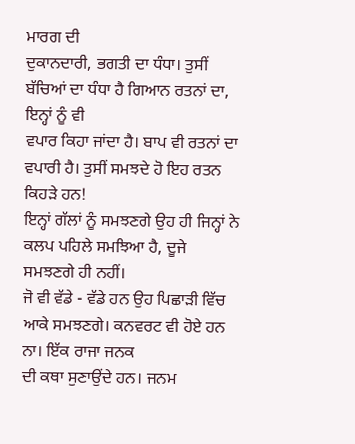ਮਾਰਗ ਦੀ
ਦੁਕਾਨਦਾਰੀ, ਭਗਤੀ ਦਾ ਧੰਧਾ। ਤੁਸੀਂ ਬੱਚਿਆਂ ਦਾ ਧੰਧਾ ਹੈ ਗਿਆਨ ਰਤਨਾਂ ਦਾ, ਇਨ੍ਹਾਂ ਨੂੰ ਵੀ
ਵਪਾਰ ਕਿਹਾ ਜਾਂਦਾ ਹੈ। ਬਾਪ ਵੀ ਰਤਨਾਂ ਦਾ ਵਪਾਰੀ ਹੈ। ਤੁਸੀਂ ਸਮਝਦੇ ਹੋ ਇਹ ਰਤਨ ਕਿਹੜੇ ਹਨ!
ਇਨ੍ਹਾਂ ਗੱਲਾਂ ਨੂੰ ਸਮਝਣਗੇ ਉਹ ਹੀ ਜਿਨ੍ਹਾਂ ਨੇ ਕਲਪ ਪਹਿਲੇ ਸਮਝਿਆ ਹੈ, ਦੂਜੇ ਸਮਝਣਗੇ ਹੀ ਨਹੀਂ।
ਜੋ ਵੀ ਵੱਡੇ - ਵੱਡੇ ਹਨ ਉਹ ਪਿਛਾੜੀ ਵਿੱਚ ਆਕੇ ਸਮਝਣਗੇ। ਕਨਵਰਟ ਵੀ ਹੋਏ ਹਨ ਨਾ। ਇੱਕ ਰਾਜਾ ਜਨਕ
ਦੀ ਕਥਾ ਸੁਣਾਉਂਦੇ ਹਨ। ਜਨਮ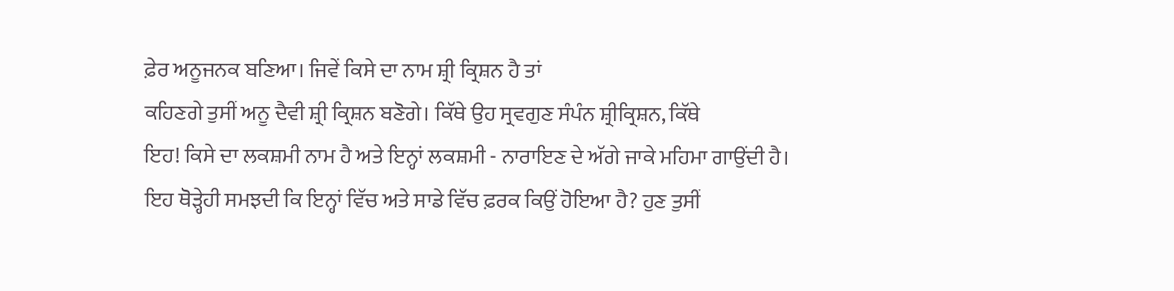ਫ਼ੇਰ ਅਨੂਜਨਕ ਬਣਿਆ। ਜਿਵੇਂ ਕਿਸੇ ਦਾ ਨਾਮ ਸ਼੍ਰੀ ਕ੍ਰਿਸ਼ਨ ਹੈ ਤਾਂ
ਕਹਿਣਗੇ ਤੁਸੀਂ ਅਨੂ ਦੈਵੀ ਸ਼੍ਰੀ ਕ੍ਰਿਸ਼ਨ ਬਣੋਗੇ। ਕਿੱਥੇ ਉਹ ਸ੍ਰਵਗੁਣ ਸੰਪੰਨ ਸ਼੍ਰੀਕ੍ਰਿਸ਼ਨ, ਕਿੱਥੇ
ਇਹ! ਕਿਸੇ ਦਾ ਲਕਸ਼ਮੀ ਨਾਮ ਹੈ ਅਤੇ ਇਨ੍ਹਾਂ ਲਕਸ਼ਮੀ - ਨਾਰਾਇਣ ਦੇ ਅੱਗੇ ਜਾਕੇ ਮਹਿਮਾ ਗਾਉਂਦੀ ਹੈ।
ਇਹ ਥੋੜ੍ਹੇਹੀ ਸਮਝਦੀ ਕਿ ਇਨ੍ਹਾਂ ਵਿੱਚ ਅਤੇ ਸਾਡੇ ਵਿੱਚ ਫ਼ਰਕ ਕਿਉਂ ਹੋਇਆ ਹੈ? ਹੁਣ ਤੁਸੀਂ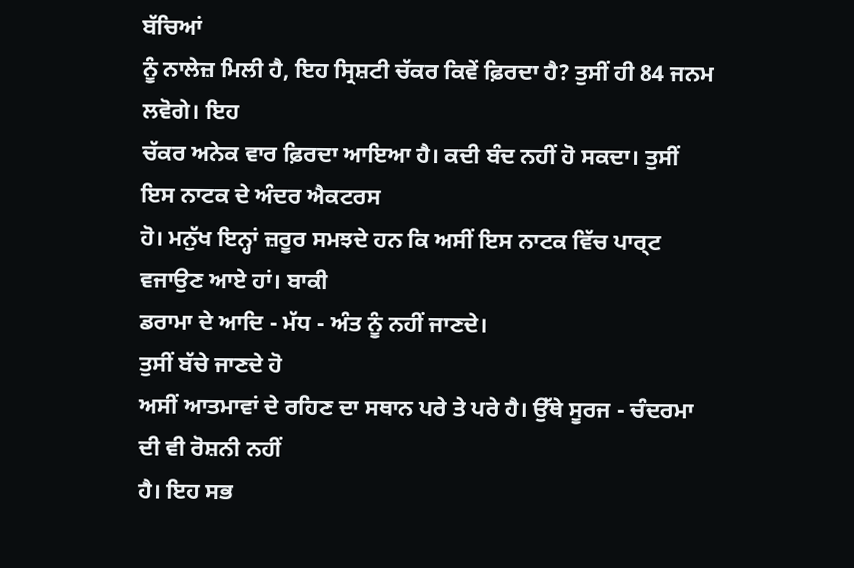ਬੱਚਿਆਂ
ਨੂੰ ਨਾਲੇਜ਼ ਮਿਲੀ ਹੈ, ਇਹ ਸ੍ਰਿਸ਼ਟੀ ਚੱਕਰ ਕਿਵੇਂ ਫ਼ਿਰਦਾ ਹੈ? ਤੁਸੀਂ ਹੀ 84 ਜਨਮ ਲਵੋਗੇ। ਇਹ
ਚੱਕਰ ਅਨੇਕ ਵਾਰ ਫ਼ਿਰਦਾ ਆਇਆ ਹੈ। ਕਦੀ ਬੰਦ ਨਹੀਂ ਹੋ ਸਕਦਾ। ਤੁਸੀਂ ਇਸ ਨਾਟਕ ਦੇ ਅੰਦਰ ਐਕਟਰਸ
ਹੋ। ਮਨੁੱਖ ਇਨ੍ਹਾਂ ਜ਼ਰੂਰ ਸਮਝਦੇ ਹਨ ਕਿ ਅਸੀਂ ਇਸ ਨਾਟਕ ਵਿੱਚ ਪਾਰ੍ਟ ਵਜਾਉਣ ਆਏ ਹਾਂ। ਬਾਕੀ
ਡਰਾਮਾ ਦੇ ਆਦਿ - ਮੱਧ - ਅੰਤ ਨੂੰ ਨਹੀਂ ਜਾਣਦੇ।
ਤੁਸੀਂ ਬੱਚੇ ਜਾਣਦੇ ਹੋ
ਅਸੀਂ ਆਤਮਾਵਾਂ ਦੇ ਰਹਿਣ ਦਾ ਸਥਾਨ ਪਰੇ ਤੇ ਪਰੇ ਹੈ। ਉੱਥੇ ਸੂਰਜ - ਚੰਦਰਮਾ ਦੀ ਵੀ ਰੋਸ਼ਨੀ ਨਹੀਂ
ਹੈ। ਇਹ ਸਭ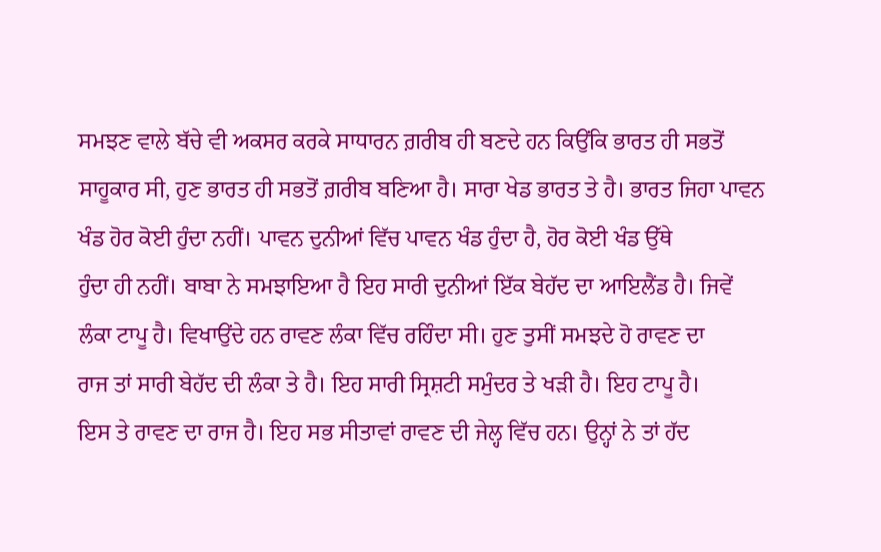ਸਮਝਣ ਵਾਲੇ ਬੱਚੇ ਵੀ ਅਕਸਰ ਕਰਕੇ ਸਾਧਾਰਨ ਗ਼ਰੀਬ ਹੀ ਬਣਦੇ ਹਨ ਕਿਉਂਕਿ ਭਾਰਤ ਹੀ ਸਭਤੋਂ
ਸਾਹੂਕਾਰ ਸੀ, ਹੁਣ ਭਾਰਤ ਹੀ ਸਭਤੋਂ ਗ਼ਰੀਬ ਬਣਿਆ ਹੈ। ਸਾਰਾ ਖੇਡ ਭਾਰਤ ਤੇ ਹੈ। ਭਾਰਤ ਜਿਹਾ ਪਾਵਨ
ਖੰਡ ਹੋਰ ਕੋਈ ਹੁੰਦਾ ਨਹੀਂ। ਪਾਵਨ ਦੁਨੀਆਂ ਵਿੱਚ ਪਾਵਨ ਖੰਡ ਹੁੰਦਾ ਹੈ, ਹੋਰ ਕੋਈ ਖੰਡ ਉੱਥੇ
ਹੁੰਦਾ ਹੀ ਨਹੀਂ। ਬਾਬਾ ਨੇ ਸਮਝਾਇਆ ਹੈ ਇਹ ਸਾਰੀ ਦੁਨੀਆਂ ਇੱਕ ਬੇਹੱਦ ਦਾ ਆਇਲੈਂਡ ਹੈ। ਜਿਵੇਂ
ਲੰਕਾ ਟਾਪੂ ਹੈ। ਵਿਖਾਉਂਦੇ ਹਨ ਰਾਵਣ ਲੰਕਾ ਵਿੱਚ ਰਹਿੰਦਾ ਸੀ। ਹੁਣ ਤੁਸੀਂ ਸਮਝਦੇ ਹੋ ਰਾਵਣ ਦਾ
ਰਾਜ ਤਾਂ ਸਾਰੀ ਬੇਹੱਦ ਦੀ ਲੰਕਾ ਤੇ ਹੈ। ਇਹ ਸਾਰੀ ਸ੍ਰਿਸ਼ਟੀ ਸਮੁੰਦਰ ਤੇ ਖੜੀ ਹੈ। ਇਹ ਟਾਪੂ ਹੈ।
ਇਸ ਤੇ ਰਾਵਣ ਦਾ ਰਾਜ ਹੈ। ਇਹ ਸਭ ਸੀਤਾਵਾਂ ਰਾਵਣ ਦੀ ਜੇਲ੍ਹ ਵਿੱਚ ਹਨ। ਉਨ੍ਹਾਂ ਨੇ ਤਾਂ ਹੱਦ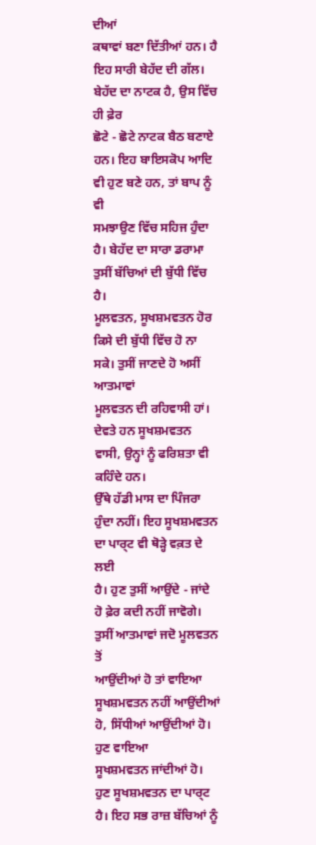ਦੀਆਂ
ਕਥਾਵਾਂ ਬਣਾ ਦਿੱਤੀਆਂ ਹਨ। ਹੈ ਇਹ ਸਾਰੀ ਬੇਹੱਦ ਦੀ ਗੱਲ। ਬੇਹੱਦ ਦਾ ਨਾਟਕ ਹੈ, ਉਸ ਵਿੱਚ ਹੀ ਫ਼ੇਰ
ਛੋਟੇ - ਛੋਟੇ ਨਾਟਕ ਬੈਠ ਬਣਾਏ ਹਨ। ਇਹ ਬਾਇਸਕੋਪ ਆਦਿ ਵੀ ਹੁਣ ਬਣੇ ਹਨ, ਤਾਂ ਬਾਪ ਨੂੰ ਵੀ
ਸਮਝਾਉਣ ਵਿੱਚ ਸਹਿਜ ਹੁੰਦਾ ਹੈ। ਬੇਹੱਦ ਦਾ ਸਾਰਾ ਡਰਾਮਾ ਤੁਸੀਂ ਬੱਚਿਆਂ ਦੀ ਬੁੱਧੀ ਵਿੱਚ ਹੈ।
ਮੂਲਵਤਨ, ਸੂਖਸ਼ਮਵਤਨ ਹੋਰ ਕਿਸੇ ਦੀ ਬੁੱਧੀ ਵਿੱਚ ਹੋ ਨਾ ਸਕੇ। ਤੁਸੀਂ ਜਾਣਦੇ ਹੋ ਅਸੀਂ ਆਤਮਾਵਾਂ
ਮੂਲਵਤਨ ਦੀ ਰਹਿਵਾਸੀ ਹਾਂ। ਦੇਵਤੇ ਹਨ ਸੂਖਸ਼ਮਵਤਨ ਵਾਸੀ, ਉਨ੍ਹਾਂ ਨੂੰ ਫਰਿਸ਼ਤਾ ਵੀ ਕਹਿੰਦੇ ਹਨ।
ਉੱਥੇ ਹੱਡੀ ਮਾਸ ਦਾ ਪਿੰਜਰਾ ਹੁੰਦਾ ਨਹੀਂ। ਇਹ ਸੂਖਸ਼ਮਵਤਨ ਦਾ ਪਾਰ੍ਟ ਵੀ ਥੋੜ੍ਹੇ ਵਕ਼ਤ ਦੇ ਲਈ
ਹੈ। ਹੁਣ ਤੁਸੀਂ ਆਉਂਦੇ - ਜਾਂਦੇ ਹੋ ਫ਼ੇਰ ਕਦੀ ਨਹੀਂ ਜਾਵੋਗੇ। ਤੁਸੀਂ ਆਤਮਾਵਾਂ ਜਦੋ ਮੂਲਵਤਨ ਤੋਂ
ਆਉਂਦੀਆਂ ਹੋ ਤਾਂ ਵਾਇਆ ਸੂਖਸ਼ਮਵਤਨ ਨਹੀਂ ਆਉਂਦੀਆਂ ਹੋ, ਸਿੱਧੀਆਂ ਆਉਂਦੀਆਂ ਹੋ। ਹੁਣ ਵਾਇਆ
ਸੂਖਸ਼ਮਵਤਨ ਜਾਂਦੀਆਂ ਹੋ। ਹੁਣ ਸੂਖਸ਼ਮਵਤਨ ਦਾ ਪਾਰ੍ਟ ਹੈ। ਇਹ ਸਭ ਰਾਜ਼ ਬੱਚਿਆਂ ਨੂੰ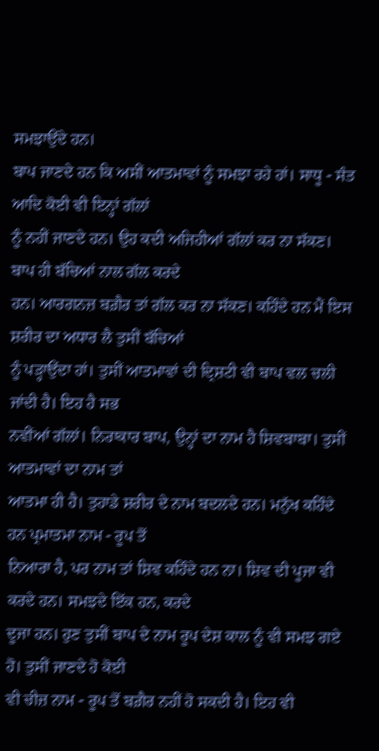ਸਮਝਾਉਂਦੇ ਹਨ।
ਬਾਪ ਜਾਣਦੇ ਹਨ ਕਿ ਅਸੀਂ ਆਤਮਾਵਾਂ ਨੂੰ ਸਮਝਾ ਰਹੇ ਹਾਂ। ਸਾਧੂ - ਸੰਤ ਆਦਿ ਕੋਈ ਵੀ ਇਨ੍ਹਾਂ ਗੱਲਾਂ
ਨੂੰ ਨਹੀਂ ਜਾਣਦੇ ਹਨ। ਉਹ ਕਦੀ ਅਜਿਹੀਆਂ ਗੱਲਾਂ ਕਰ ਨਾ ਸੱਕਣ। ਬਾਪ ਹੀ ਬੱਚਿਆਂ ਨਾਲ ਗੱਲ ਕਰਦੇ
ਹਨ। ਆਰਗਨਜ਼ ਬਗ਼ੈਰ ਤਾਂ ਗੱਲ ਕਰ ਨਾ ਸੱਕਣ। ਕਹਿੰਦੇ ਹਨ ਮੈਂ ਇਸ ਸ਼ਰੀਰ ਦਾ ਅਧਾਰ ਲੈ ਤੁਸੀਂ ਬੱਚਿਆਂ
ਨੂੰ ਪੜ੍ਹਾਉਂਦਾ ਹਾਂ। ਤੁਸੀਂ ਆਤਮਾਵਾਂ ਦੀ ਦ੍ਰਿਸ਼ਟੀ ਵੀ ਬਾਪ ਵਲ ਚਲੀ ਜਾਂਦੀ ਹੈ। ਇਹ ਹੈ ਸਭ
ਨਵੀਂਆਂ ਗੱਲਾਂ। ਨਿਰਾਕਾਰ ਬਾਪ, ਉਨ੍ਹਾਂ ਦਾ ਨਾਮ ਹੈ ਸ਼ਿਵਬਾਬਾ। ਤੁਸੀਂ ਆਤਮਾਵਾਂ ਦਾ ਨਾਮ ਤਾਂ
ਆਤਮਾ ਹੀ ਹੈ। ਤੁਹਾਡੇ ਸ਼ਰੀਰ ਦੇ ਨਾਮ ਬਦਲਦੇ ਹਨ। ਮਨੁੱਖ ਕਹਿੰਦੇ ਹਨ ਪ੍ਰਮਾਤਮਾ ਨਾਮ - ਰੂਪ ਤੋਂ
ਨਿਆਰਾ ਹੈ, ਪਰ ਨਾਮ ਤਾਂ ਸ਼ਿਵ ਕਹਿੰਦੇ ਹਨ ਨਾ। ਸ਼ਿਵ ਦੀ ਪੂਜਾ ਵੀ ਕਰਦੇ ਹਨ। ਸਮਝਦੇ ਇੱਕ ਹਨ, ਕਰਦੇ
ਦੂਜਾ ਹਨ। ਹੁਣ ਤੁਸੀਂ ਬਾਪ ਦੇ ਨਾਮ ਰੂਪ ਦੇਸ਼ ਕਾਲ ਨੂੰ ਵੀ ਸਮਝ ਗਏ ਹੋ। ਤੁਸੀਂ ਜਾਣਦੇ ਹੋ ਕੋਈ
ਵੀ ਚੀਜ਼ ਨਾਮ - ਰੂਪ ਤੋਂ ਬਗ਼ੈਰ ਨਹੀਂ ਹੋ ਸਕਦੀ ਹੈ। ਇਹ ਵੀ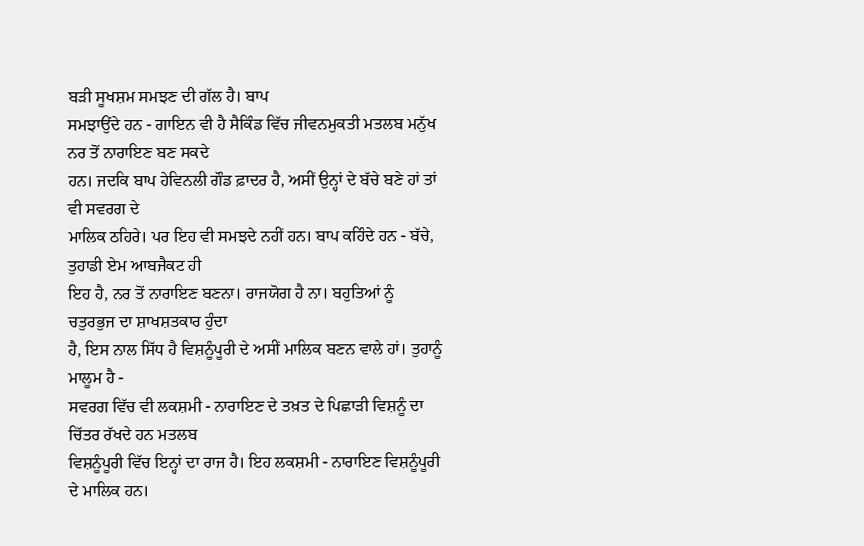ਬੜੀ ਸੂਖਸ਼ਮ ਸਮਝਣ ਦੀ ਗੱਲ ਹੈ। ਬਾਪ
ਸਮਝਾਉਂਦੇ ਹਨ - ਗਾਇਨ ਵੀ ਹੈ ਸੈਕਿੰਡ ਵਿੱਚ ਜੀਵਨਮੁਕਤੀ ਮਤਲਬ ਮਨੁੱਖ ਨਰ ਤੋਂ ਨਾਰਾਇਣ ਬਣ ਸਕਦੇ
ਹਨ। ਜਦਕਿ ਬਾਪ ਹੇਵਿਨਲੀ ਗੌਡ ਫ਼ਾਦਰ ਹੈ, ਅਸੀਂ ਉਨ੍ਹਾਂ ਦੇ ਬੱਚੇ ਬਣੇ ਹਾਂ ਤਾਂ ਵੀ ਸਵਰਗ ਦੇ
ਮਾਲਿਕ ਠਹਿਰੇ। ਪਰ ਇਹ ਵੀ ਸਮਝਦੇ ਨਹੀਂ ਹਨ। ਬਾਪ ਕਹਿੰਦੇ ਹਨ - ਬੱਚੇ, ਤੁਹਾਡੀ ਏਮ ਆਬਜੈਕਟ ਹੀ
ਇਹ ਹੈ, ਨਰ ਤੋਂ ਨਾਰਾਇਣ ਬਣਨਾ। ਰਾਜਯੋਗ ਹੈ ਨਾ। ਬਹੁਤਿਆਂ ਨੂੰ ਚਤੁਰਭੁਜ ਦਾ ਸ਼ਾਖਸ਼ਤਕਾਰ ਹੁੰਦਾ
ਹੈ, ਇਸ ਨਾਲ ਸਿੱਧ ਹੈ ਵਿਸ਼ਨੂੰਪੂਰੀ ਦੇ ਅਸੀਂ ਮਾਲਿਕ ਬਣਨ ਵਾਲੇ ਹਾਂ। ਤੁਹਾਨੂੰ ਮਾਲੂਮ ਹੈ -
ਸਵਰਗ ਵਿੱਚ ਵੀ ਲਕਸ਼ਮੀ - ਨਾਰਾਇਣ ਦੇ ਤਖ਼ਤ ਦੇ ਪਿਛਾੜੀ ਵਿਸ਼ਨੂੰ ਦਾ ਚਿੱਤਰ ਰੱਖਦੇ ਹਨ ਮਤਲਬ
ਵਿਸ਼ਨੂੰਪੂਰੀ ਵਿੱਚ ਇਨ੍ਹਾਂ ਦਾ ਰਾਜ ਹੈ। ਇਹ ਲਕਸ਼ਮੀ - ਨਾਰਾਇਣ ਵਿਸ਼ਨੂੰਪੂਰੀ ਦੇ ਮਾਲਿਕ ਹਨ।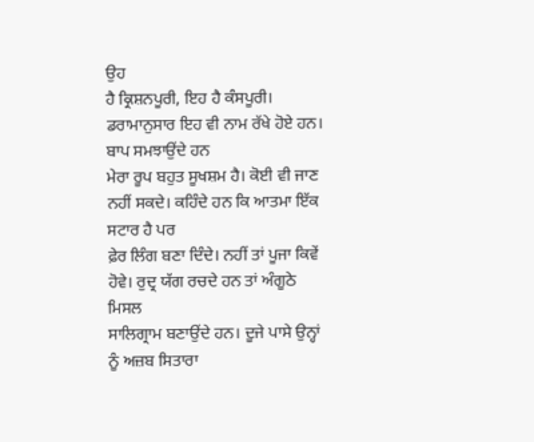ਉਹ
ਹੈ ਕ੍ਰਿਸ਼ਨਪੂਰੀ, ਇਹ ਹੈ ਕੰਸਪੂਰੀ। ਡਰਾਮਾਨੁਸਾਰ ਇਹ ਵੀ ਨਾਮ ਰੱਖੇ ਹੋਏ ਹਨ। ਬਾਪ ਸਮਝਾਉਂਦੇ ਹਨ
ਮੇਰਾ ਰੂਪ ਬਹੁਤ ਸੂਖਸ਼ਮ ਹੈ। ਕੋਈ ਵੀ ਜਾਣ ਨਹੀਂ ਸਕਦੇ। ਕਹਿੰਦੇ ਹਨ ਕਿ ਆਤਮਾ ਇੱਕ ਸਟਾਰ ਹੈ ਪਰ
ਫ਼ੇਰ ਲਿੰਗ ਬਣਾ ਦਿੰਦੇ। ਨਹੀਂ ਤਾਂ ਪੂਜਾ ਕਿਵੇਂ ਹੋਵੇ। ਰੁਦ੍ਰ ਯੱਗ ਰਚਦੇ ਹਨ ਤਾਂ ਅੰਗੂਠੇ ਮਿਸਲ
ਸਾਲਿਗ੍ਰਾਮ ਬਣਾਉਂਦੇ ਹਨ। ਦੂਜੇ ਪਾਸੇ ਉਨ੍ਹਾਂ ਨੂੰ ਅਜ਼ਬ ਸਿਤਾਰਾ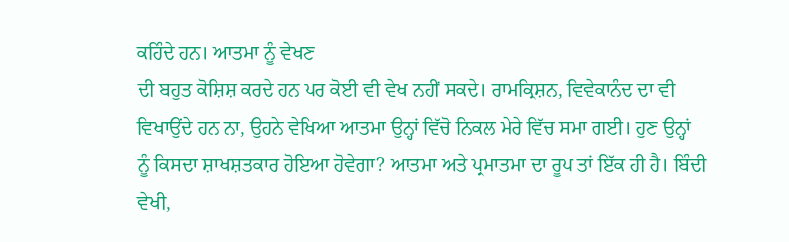ਕਹਿੰਦੇ ਹਨ। ਆਤਮਾ ਨੂੰ ਵੇਖਣ
ਦੀ ਬਹੁਤ ਕੋਸ਼ਿਸ਼ ਕਰਦੇ ਹਨ ਪਰ ਕੋਈ ਵੀ ਵੇਖ ਨਹੀਂ ਸਕਦੇ। ਰਾਮਕ੍ਰਿਸ਼ਨ, ਵਿਵੇਕਾਨੰਦ ਦਾ ਵੀ
ਵਿਖਾਉਂਦੇ ਹਨ ਨਾ, ਉਹਨੇ ਵੇਖਿਆ ਆਤਮਾ ਉਨ੍ਹਾਂ ਵਿੱਚੋ ਨਿਕਲ ਮੇਰੇ ਵਿੱਚ ਸਮਾ ਗਈ। ਹੁਣ ਉਨ੍ਹਾਂ
ਨੂੰ ਕਿਸਦਾ ਸ਼ਾਖਸ਼ਤਕਾਰ ਹੋਇਆ ਹੋਵੇਗਾ? ਆਤਮਾ ਅਤੇ ਪ੍ਰਮਾਤਮਾ ਦਾ ਰੂਪ ਤਾਂ ਇੱਕ ਹੀ ਹੈ। ਬਿੰਦੀ
ਵੇਖੀ,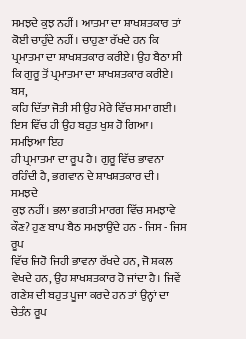ਸਮਝਦੇ ਕੁਝ ਨਹੀਂ। ਆਤਮਾ ਦਾ ਸ਼ਾਖਸ਼ਤਕਾਰ ਤਾਂ ਕੋਈ ਚਾਹੁੰਦੇ ਨਹੀਂ। ਚਾਹੁਣਾ ਰੱਖਦੇ ਹਨ ਕਿ
ਪ੍ਰਮਾਤਮਾ ਦਾ ਸ਼ਾਖਸ਼ਤਕਾਰ ਕਰੀਏ। ਉਹ ਬੈਠਾ ਸੀ ਕਿ ਗੁਰੂ ਤੋਂ ਪ੍ਰਮਾਤਮਾ ਦਾ ਸ਼ਾਖਸ਼ਤਕਾਰ ਕਰੀਏ। ਬਸ,
ਕਹਿ ਦਿੱਤਾ ਜੋਤੀ ਸੀ ਉਹ ਮੇਰੇ ਵਿੱਚ ਸਮਾ ਗਈ। ਇਸ ਵਿੱਚ ਹੀ ਉਹ ਬਹੁਤ ਖੁਸ਼ ਹੋ ਗਿਆ। ਸਮਝਿਆ ਇਹ
ਹੀ ਪ੍ਰਮਾਤਮਾ ਦਾ ਰੂਪ ਹੈ। ਗੁਰੂ ਵਿੱਚ ਭਾਵਨਾ ਰਹਿੰਦੀ ਹੈ, ਭਗਵਾਨ ਦੇ ਸ਼ਾਖਸ਼ਤਕਾਰ ਦੀ। ਸਮਝਦੇ
ਕੁਝ ਨਹੀਂ। ਭਲਾ ਭਗਤੀ ਮਾਰਗ ਵਿੱਚ ਸਮਝਾਵੇ ਕੌਣ? ਹੁਣ ਬਾਪ ਬੈਠ ਸਮਝਾਉਂਦੇ ਹਨ - ਜਿਸ - ਜਿਸ ਰੂਪ
ਵਿੱਚ ਜਿਹੋ ਜਿਹੀ ਭਾਵਨਾ ਰੱਖਦੇ ਹਨ, ਜੋ ਸ਼ਕਲ ਵੇਖਦੇ ਹਨ, ਉਹ ਸ਼ਾਖਸ਼ਤਕਾਰ ਹੋ ਜਾਂਦਾ ਹੈ। ਜਿਵੇਂ
ਗਣੇਸ਼ ਦੀ ਬਹੁਤ ਪੂਜਾ ਕਰਦੇ ਹਨ ਤਾਂ ਉਨ੍ਹਾਂ ਦਾ ਚੇਤੰਨ ਰੂਪ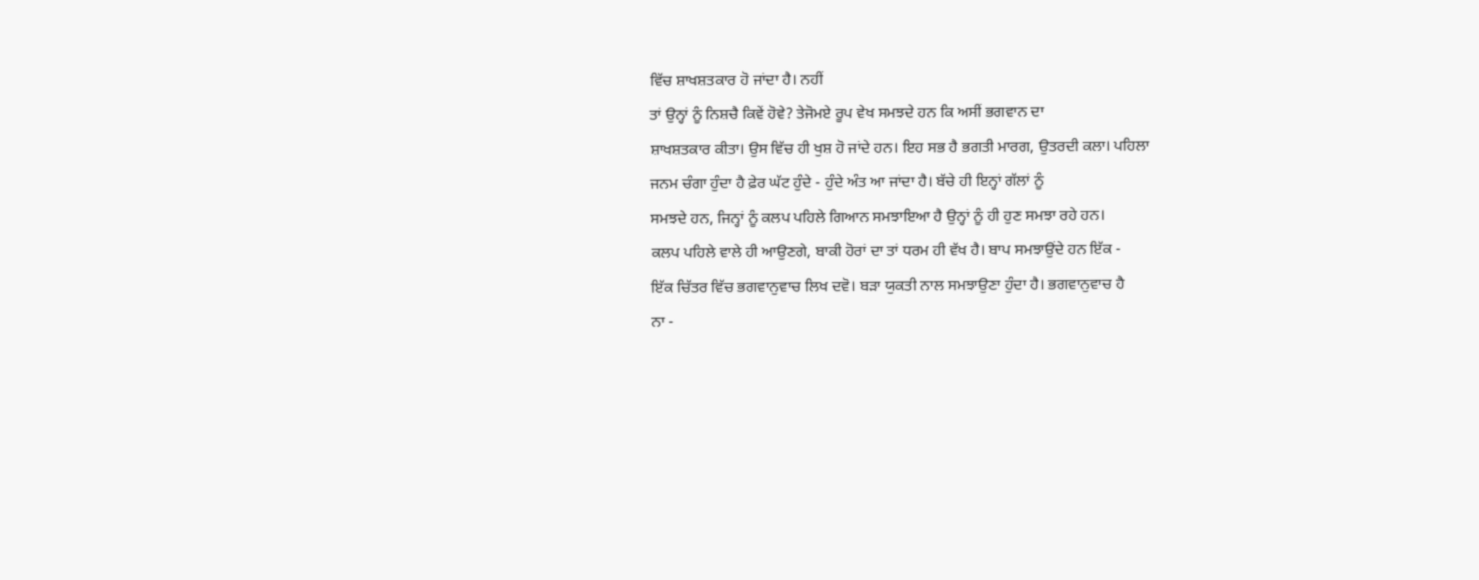ਵਿੱਚ ਸ਼ਾਖਸ਼ਤਕਾਰ ਹੋ ਜਾਂਦਾ ਹੈ। ਨਹੀਂ
ਤਾਂ ਉਨ੍ਹਾਂ ਨੂੰ ਨਿਸ਼ਚੈ ਕਿਵੇਂ ਹੋਵੇ? ਤੇਜੋਮਏ ਰੂਪ ਵੇਖ ਸਮਝਦੇ ਹਨ ਕਿ ਅਸੀਂ ਭਗਵਾਨ ਦਾ
ਸ਼ਾਖਸ਼ਤਕਾਰ ਕੀਤਾ। ਉਸ ਵਿੱਚ ਹੀ ਖੁਸ਼ ਹੋ ਜਾਂਦੇ ਹਨ। ਇਹ ਸਭ ਹੈ ਭਗਤੀ ਮਾਰਗ, ਉਤਰਦੀ ਕਲਾ। ਪਹਿਲਾ
ਜਨਮ ਚੰਗਾ ਹੁੰਦਾ ਹੈ ਫ਼ੇਰ ਘੱਟ ਹੁੰਦੇ - ਹੁੰਦੇ ਅੰਤ ਆ ਜਾਂਦਾ ਹੈ। ਬੱਚੇ ਹੀ ਇਨ੍ਹਾਂ ਗੱਲਾਂ ਨੂੰ
ਸਮਝਦੇ ਹਨ, ਜਿਨ੍ਹਾਂ ਨੂੰ ਕਲਪ ਪਹਿਲੇ ਗਿਆਨ ਸਮਝਾਇਆ ਹੈ ਉਨ੍ਹਾਂ ਨੂੰ ਹੀ ਹੁਣ ਸਮਝਾ ਰਹੇ ਹਨ।
ਕਲਪ ਪਹਿਲੇ ਵਾਲੇ ਹੀ ਆਉਣਗੇ, ਬਾਕੀ ਹੋਰਾਂ ਦਾ ਤਾਂ ਧਰਮ ਹੀ ਵੱਖ ਹੈ। ਬਾਪ ਸਮਝਾਉਂਦੇ ਹਨ ਇੱਕ -
ਇੱਕ ਚਿੱਤਰ ਵਿੱਚ ਭਗਵਾਨੁਵਾਚ ਲਿਖ ਦਵੋ। ਬੜਾ ਯੁਕਤੀ ਨਾਲ ਸਮਝਾਉਣਾ ਹੁੰਦਾ ਹੈ। ਭਗਵਾਨੁਵਾਚ ਹੈ
ਨਾ -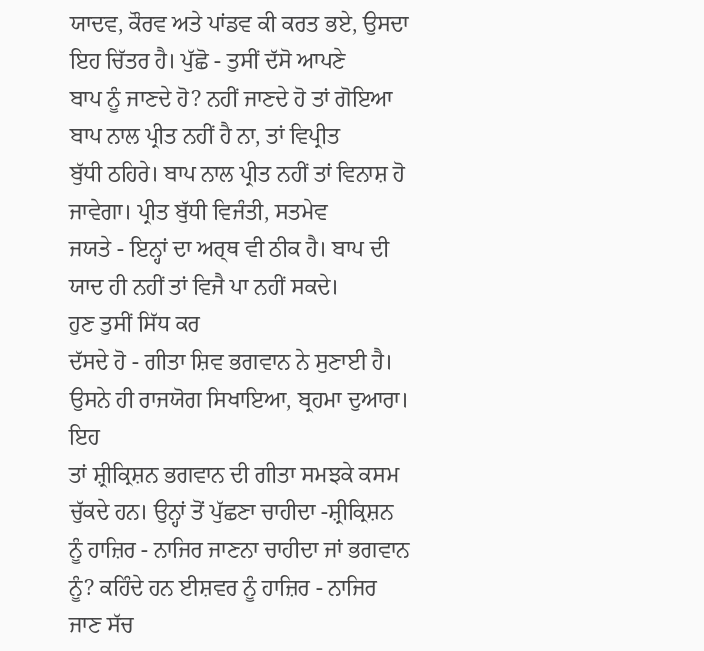ਯਾਦਵ, ਕੌਰਵ ਅਤੇ ਪਾਂਡਵ ਕੀ ਕਰਤ ਭਏ, ਉਸਦਾ ਇਹ ਚਿੱਤਰ ਹੈ। ਪੁੱਛੋ - ਤੁਸੀਂ ਦੱਸੋ ਆਪਣੇ
ਬਾਪ ਨੂੰ ਜਾਣਦੇ ਹੋ? ਨਹੀਂ ਜਾਣਦੇ ਹੋ ਤਾਂ ਗੋਇਆ ਬਾਪ ਨਾਲ ਪ੍ਰੀਤ ਨਹੀਂ ਹੈ ਨਾ, ਤਾਂ ਵਿਪ੍ਰੀਤ
ਬੁੱਧੀ ਠਹਿਰੇ। ਬਾਪ ਨਾਲ ਪ੍ਰੀਤ ਨਹੀਂ ਤਾਂ ਵਿਨਾਸ਼ ਹੋ ਜਾਵੇਗਾ। ਪ੍ਰੀਤ ਬੁੱਧੀ ਵਿਜੰਤੀ, ਸਤਮੇਵ
ਜਯਤੇ - ਇਨ੍ਹਾਂ ਦਾ ਅਰ੍ਥ ਵੀ ਠੀਕ ਹੈ। ਬਾਪ ਦੀ ਯਾਦ ਹੀ ਨਹੀਂ ਤਾਂ ਵਿਜੈ ਪਾ ਨਹੀਂ ਸਕਦੇ।
ਹੁਣ ਤੁਸੀਂ ਸਿੱਧ ਕਰ
ਦੱਸਦੇ ਹੋ - ਗੀਤਾ ਸ਼ਿਵ ਭਗਵਾਨ ਨੇ ਸੁਣਾਈ ਹੈ। ਉਸਨੇ ਹੀ ਰਾਜਯੋਗ ਸਿਖਾਇਆ, ਬ੍ਰਹਮਾ ਦੁਆਰਾ। ਇਹ
ਤਾਂ ਸ਼੍ਰੀਕ੍ਰਿਸ਼ਨ ਭਗਵਾਨ ਦੀ ਗੀਤਾ ਸਮਝਕੇ ਕਸਮ ਚੁੱਕਦੇ ਹਨ। ਉਨ੍ਹਾਂ ਤੋਂ ਪੁੱਛਣਾ ਚਾਹੀਦਾ -ਸ਼੍ਰੀਕ੍ਰਿਸ਼ਨ
ਨੂੰ ਹਾਜ਼ਿਰ - ਨਾਜਿਰ ਜਾਣਨਾ ਚਾਹੀਦਾ ਜਾਂ ਭਗਵਾਨ ਨੂੰ? ਕਹਿੰਦੇ ਹਨ ਈਸ਼ਵਰ ਨੂੰ ਹਾਜ਼ਿਰ - ਨਾਜਿਰ
ਜਾਣ ਸੱਚ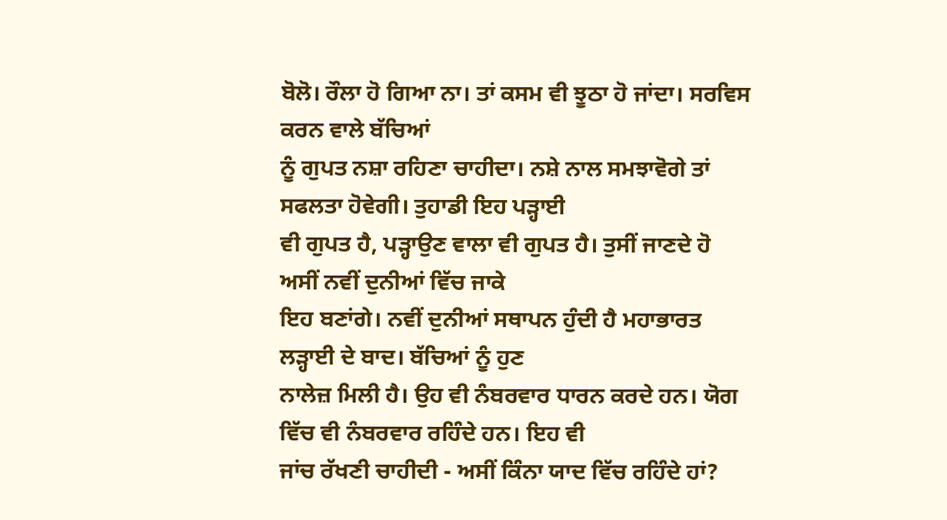ਬੋਲੋ। ਰੌਲਾ ਹੋ ਗਿਆ ਨਾ। ਤਾਂ ਕਸਮ ਵੀ ਝੂਠਾ ਹੋ ਜਾਂਦਾ। ਸਰਵਿਸ ਕਰਨ ਵਾਲੇ ਬੱਚਿਆਂ
ਨੂੰ ਗੁਪਤ ਨਸ਼ਾ ਰਹਿਣਾ ਚਾਹੀਦਾ। ਨਸ਼ੇ ਨਾਲ ਸਮਝਾਵੋਗੇ ਤਾਂ ਸਫਲਤਾ ਹੋਵੇਗੀ। ਤੁਹਾਡੀ ਇਹ ਪੜ੍ਹਾਈ
ਵੀ ਗੁਪਤ ਹੈ, ਪੜ੍ਹਾਉਣ ਵਾਲਾ ਵੀ ਗੁਪਤ ਹੈ। ਤੁਸੀਂ ਜਾਣਦੇ ਹੋ ਅਸੀਂ ਨਵੀਂ ਦੁਨੀਆਂ ਵਿੱਚ ਜਾਕੇ
ਇਹ ਬਣਾਂਗੇ। ਨਵੀਂ ਦੁਨੀਆਂ ਸਥਾਪਨ ਹੁੰਦੀ ਹੈ ਮਹਾਭਾਰਤ ਲੜ੍ਹਾਈ ਦੇ ਬਾਦ। ਬੱਚਿਆਂ ਨੂੰ ਹੁਣ
ਨਾਲੇਜ਼ ਮਿਲੀ ਹੈ। ਉਹ ਵੀ ਨੰਬਰਵਾਰ ਧਾਰਨ ਕਰਦੇ ਹਨ। ਯੋਗ ਵਿੱਚ ਵੀ ਨੰਬਰਵਾਰ ਰਹਿੰਦੇ ਹਨ। ਇਹ ਵੀ
ਜਾਂਚ ਰੱਖਣੀ ਚਾਹੀਦੀ - ਅਸੀਂ ਕਿੰਨਾ ਯਾਦ ਵਿੱਚ ਰਹਿੰਦੇ ਹਾਂ?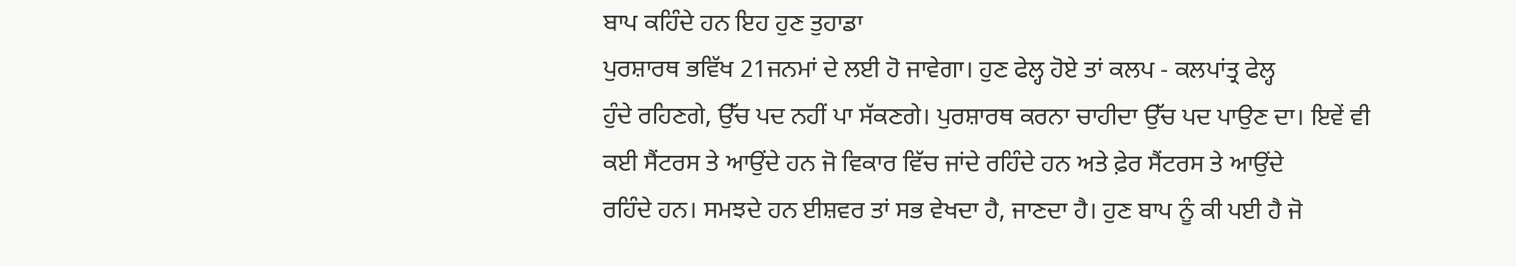ਬਾਪ ਕਹਿੰਦੇ ਹਨ ਇਹ ਹੁਣ ਤੁਹਾਡਾ
ਪੁਰਸ਼ਾਰਥ ਭਵਿੱਖ 21ਜਨਮਾਂ ਦੇ ਲਈ ਹੋ ਜਾਵੇਗਾ। ਹੁਣ ਫੇਲ੍ਹ ਹੋਏ ਤਾਂ ਕਲਪ - ਕਲਪਾਂਤ੍ਰ ਫੇਲ੍ਹ
ਹੁੰਦੇ ਰਹਿਣਗੇ, ਉੱਚ ਪਦ ਨਹੀਂ ਪਾ ਸੱਕਣਗੇ। ਪੁਰਸ਼ਾਰਥ ਕਰਨਾ ਚਾਹੀਦਾ ਉੱਚ ਪਦ ਪਾਉਣ ਦਾ। ਇਵੇਂ ਵੀ
ਕਈ ਸੈਂਟਰਸ ਤੇ ਆਉਂਦੇ ਹਨ ਜੋ ਵਿਕਾਰ ਵਿੱਚ ਜਾਂਦੇ ਰਹਿੰਦੇ ਹਨ ਅਤੇ ਫ਼ੇਰ ਸੈਂਟਰਸ ਤੇ ਆਉਂਦੇ
ਰਹਿੰਦੇ ਹਨ। ਸਮਝਦੇ ਹਨ ਈਸ਼ਵਰ ਤਾਂ ਸਭ ਵੇਖਦਾ ਹੈ, ਜਾਣਦਾ ਹੈ। ਹੁਣ ਬਾਪ ਨੂੰ ਕੀ ਪਈ ਹੈ ਜੋ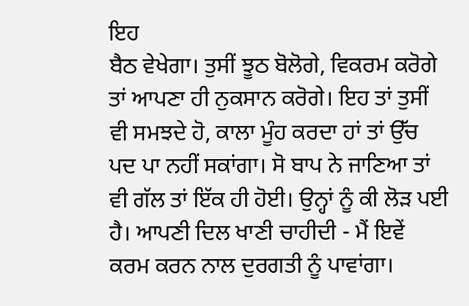ਇਹ
ਬੈਠ ਵੇਖੇਗਾ। ਤੁਸੀਂ ਝੂਠ ਬੋਲੋਗੇ, ਵਿਕਰਮ ਕਰੋਗੇ ਤਾਂ ਆਪਣਾ ਹੀ ਨੁਕਸਾਨ ਕਰੋਗੇ। ਇਹ ਤਾਂ ਤੁਸੀਂ
ਵੀ ਸਮਝਦੇ ਹੋ, ਕਾਲਾ ਮੂੰਹ ਕਰਦਾ ਹਾਂ ਤਾਂ ਉੱਚ ਪਦ ਪਾ ਨਹੀਂ ਸਕਾਂਗਾ। ਸੋ ਬਾਪ ਨੇ ਜਾਣਿਆ ਤਾਂ
ਵੀ ਗੱਲ ਤਾਂ ਇੱਕ ਹੀ ਹੋਈ। ਉਨ੍ਹਾਂ ਨੂੰ ਕੀ ਲੋੜ ਪਈ ਹੈ। ਆਪਣੀ ਦਿਲ ਖਾਣੀ ਚਾਹੀਦੀ - ਮੈਂ ਇਵੇਂ
ਕਰਮ ਕਰਨ ਨਾਲ ਦੁਰਗਤੀ ਨੂੰ ਪਾਵਾਂਗਾ।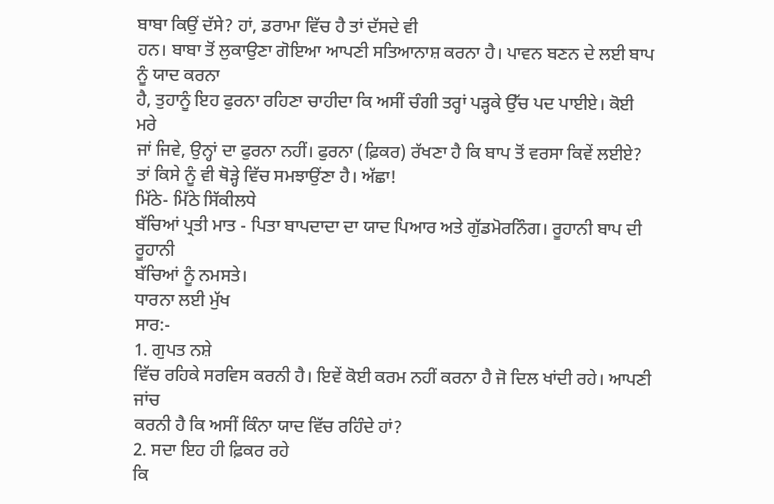ਬਾਬਾ ਕਿਉਂ ਦੱਸੇ? ਹਾਂ, ਡਰਾਮਾ ਵਿੱਚ ਹੈ ਤਾਂ ਦੱਸਦੇ ਵੀ
ਹਨ। ਬਾਬਾ ਤੋਂ ਲੁਕਾਉਣਾ ਗੋਇਆ ਆਪਣੀ ਸਤਿਆਨਾਸ਼ ਕਰਨਾ ਹੈ। ਪਾਵਨ ਬਣਨ ਦੇ ਲਈ ਬਾਪ ਨੂੰ ਯਾਦ ਕਰਨਾ
ਹੈ, ਤੁਹਾਨੂੰ ਇਹ ਫੁਰਨਾ ਰਹਿਣਾ ਚਾਹੀਦਾ ਕਿ ਅਸੀਂ ਚੰਗੀ ਤਰ੍ਹਾਂ ਪੜ੍ਹਕੇ ਉੱਚ ਪਦ ਪਾਈਏ। ਕੋਈ ਮਰੇ
ਜਾਂ ਜਿਵੇ, ਉਨ੍ਹਾਂ ਦਾ ਫੁਰਨਾ ਨਹੀਂ। ਫੁਰਨਾ (ਫ਼ਿਕਰ) ਰੱਖਣਾ ਹੈ ਕਿ ਬਾਪ ਤੋਂ ਵਰਸਾ ਕਿਵੇਂ ਲਈਏ?
ਤਾਂ ਕਿਸੇ ਨੂੰ ਵੀ ਥੋੜ੍ਹੇ ਵਿੱਚ ਸਮਝਾਉਂਣਾ ਹੈ। ਅੱਛਾ!
ਮਿੱਠੇ- ਮਿੱਠੇ ਸਿੱਕੀਲਧੇ
ਬੱਚਿਆਂ ਪ੍ਰਤੀ ਮਾਤ - ਪਿਤਾ ਬਾਪਦਾਦਾ ਦਾ ਯਾਦ ਪਿਆਰ ਅਤੇ ਗੁੱਡਮੋਰਨਿੰਗ। ਰੂਹਾਨੀ ਬਾਪ ਦੀ ਰੂਹਾਨੀ
ਬੱਚਿਆਂ ਨੂੰ ਨਮਸਤੇ।
ਧਾਰਨਾ ਲਈ ਮੁੱਖ
ਸਾਰ:-
1. ਗੁਪਤ ਨਸ਼ੇ
ਵਿੱਚ ਰਹਿਕੇ ਸਰਵਿਸ ਕਰਨੀ ਹੈ। ਇਵੇਂ ਕੋਈ ਕਰਮ ਨਹੀਂ ਕਰਨਾ ਹੈ ਜੋ ਦਿਲ ਖਾਂਦੀ ਰਹੇ। ਆਪਣੀ ਜਾਂਚ
ਕਰਨੀ ਹੈ ਕਿ ਅਸੀਂ ਕਿੰਨਾ ਯਾਦ ਵਿੱਚ ਰਹਿੰਦੇ ਹਾਂ?
2. ਸਦਾ ਇਹ ਹੀ ਫ਼ਿਕਰ ਰਹੇ
ਕਿ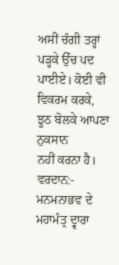ਅਸੀਂ ਚੰਗੀ ਤਰ੍ਹਾਂ ਪੜ੍ਹਕੇ ਉੱਚ ਪਦ ਪਾਈਏ। ਕੋਈ ਵੀ ਵਿਕਰਮ ਕਰਕੇ, ਝੂਠ ਬੋਲਕੇ ਆਪਣਾ ਨੁਕਸਾਨ
ਨਹੀਂ ਕਰਨਾ ਹੈ।
ਵਰਦਾਨ:-
ਮਨਮਨਾਭਵ ਦੇ ਮਹਾਮੰਤ੍ਰ ਦ੍ਵਾਰਾ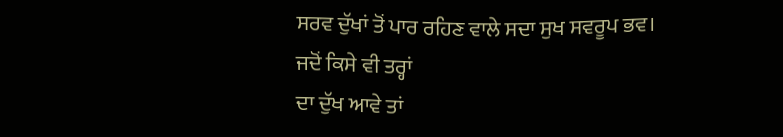ਸਰਵ ਦੁੱਖਾਂ ਤੋਂ ਪਾਰ ਰਹਿਣ ਵਾਲੇ ਸਦਾ ਸੁਖ ਸਵਰੂਪ ਭਵ।
ਜਦੋਂ ਕਿਸੇ ਵੀ ਤਰ੍ਹਾਂ
ਦਾ ਦੁੱਖ ਆਵੇ ਤਾਂ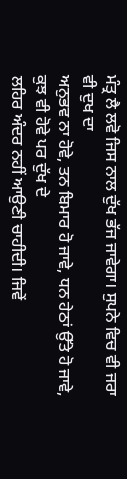ਮੰਤ੍ਰ ਲੈ ਲਵੋ ਜਿਸ ਨਾਲ ਦੁੱਖ ਭੱਜ ਜਾਵੇਗਾ। ਸੁਪਨੇ ਵਿਚ ਵੀ ਜਰਾ ਵੀ ਦੁਖ ਦਾ
ਅਨੁਭਵ ਨਾ ਹੋਵੇ, ਤਨ ਬਿਮਾਰ ਹੋ ਜਾਵੇ, ਧਨ ਹੇਠਾਂ ਉੱਤੇ ਹੋ ਜਾਵੇ, ਕੁਝ ਵੀ ਹੋਵੇ ਪਰ ਦੁੱਖ ਦੇ
ਲਹਿਰ ਅੰਦਰ ਨਹੀਂ ਆਉਣੀ ਚਾਹੀਦੀ। ਜਿਵੇਂ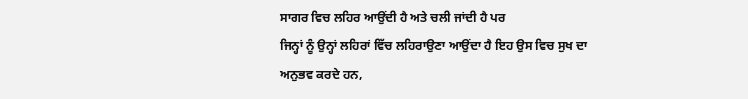ਸਾਗਰ ਵਿਚ ਲਹਿਰ ਆਉਂਦੀ ਹੈ ਅਤੇ ਚਲੀ ਜਾਂਦੀ ਹੈ ਪਰ
ਜਿਨ੍ਹਾਂ ਨੂੰ ਉਨ੍ਹਾਂ ਲਹਿਰਾਂ ਵਿੱਚ ਲਹਿਰਾਉਣਾ ਆਉਂਦਾ ਹੈ ਇਹ ਉਸ ਵਿਚ ਸੁਖ ਦਾ ਅਨੁਭਵ ਕਰਦੇ ਹਨ,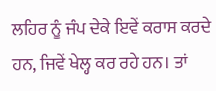ਲਹਿਰ ਨੂੰ ਜੰਪ ਦੇਕੇ ਇਵੇਂ ਕਰਾਸ ਕਰਦੇ ਹਨ, ਜਿਵੇਂ ਖੇਲ੍ਹ ਕਰ ਰਹੇ ਹਨ। ਤਾਂ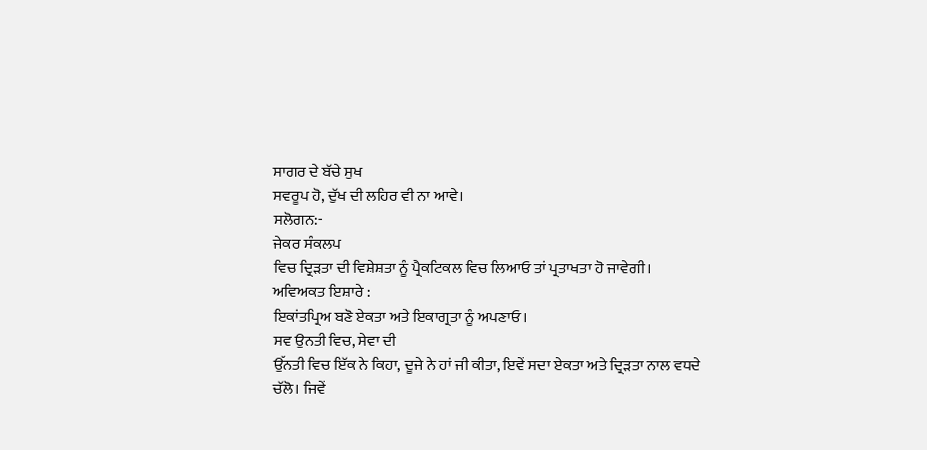ਸਾਗਰ ਦੇ ਬੱਚੇ ਸੁਖ
ਸਵਰੂਪ ਹੋ, ਦੁੱਖ ਦੀ ਲਹਿਰ ਵੀ ਨਾ ਆਵੇ।
ਸਲੋਗਨ:-
ਜੇਕਰ ਸੰਕਲਪ
ਵਿਚ ਦ੍ਰਿੜਤਾ ਦੀ ਵਿਸ਼ੇਸ਼ਤਾ ਨੂੰ ਪ੍ਰੈਕਟਿਕਲ ਵਿਚ ਲਿਆਓ ਤਾਂ ਪ੍ਰਤਾਖਤਾ ਹੋ ਜਾਵੇਗੀ।
ਅਵਿਅਕਤ ਇਸ਼ਾਰੇ :
ਇਕਾਂਤਪ੍ਰਿਅ ਬਣੋ ਏਕਤਾ ਅਤੇ ਇਕਾਗ੍ਰਤਾ ਨੂੰ ਅਪਣਾਓ।
ਸਵ ਉਨਤੀ ਵਿਚ, ਸੇਵਾ ਦੀ
ਉੱਨਤੀ ਵਿਚ ਇੱਕ ਨੇ ਕਿਹਾ, ਦੂਜੇ ਨੇ ਹਾਂ ਜੀ ਕੀਤਾ, ਇਵੇਂ ਸਦਾ ਏਕਤਾ ਅਤੇ ਦ੍ਰਿੜਤਾ ਨਾਲ ਵਧਦੇ
ਚੱਲੋ। ਜਿਵੇਂ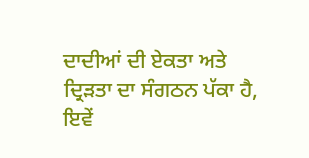ਦਾਦੀਆਂ ਦੀ ਏਕਤਾ ਅਤੇ ਦ੍ਰਿੜਤਾ ਦਾ ਸੰਗਠਨ ਪੱਕਾ ਹੈ, ਇਵੇਂ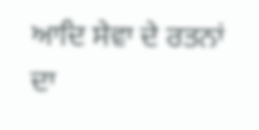ਆਦਿ ਸੇਵਾ ਦੇ ਰਤਨਾਂ
ਦਾ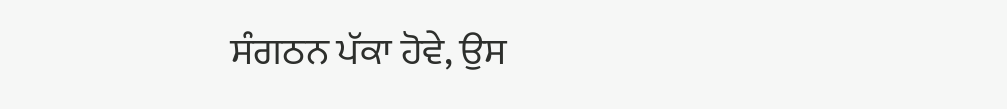ਸੰਗਠਨ ਪੱਕਾ ਹੋਵੇ, ਉਸ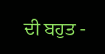ਦੀ ਬਹੁਤ -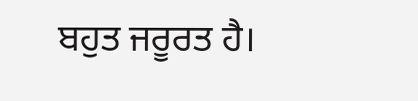ਬਹੁਤ ਜਰੂਰਤ ਹੈ।